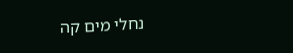נחלי מים קה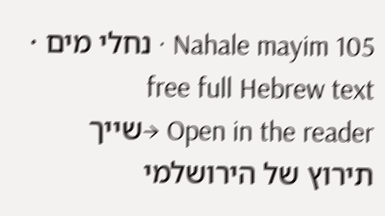Nahale mayim 105 · נחלי מים · free full Hebrew text
Open in the reader →שייך תירוץ של הירושלמי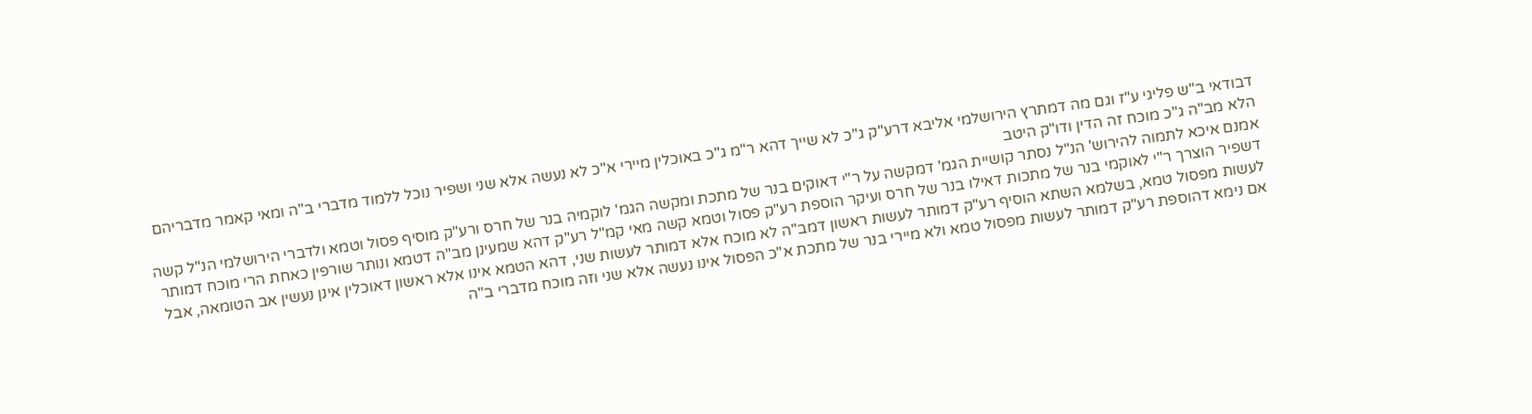דבודאי ב"ש פליגי ע"ז וגם מה דמתרץ הירושלמי אליבא דרע"ק ג"כ לא שייך דהא ר"מ ג"כ באוכלין מיירי א"כ לא נעשה אלא שני ושפיר נוכל ללמוד מדברי ב"ה ומאי קאמר מדבריהם הלא מב"ה ג"כ מוכח זה הדין ודו"ק היטב
אמנם איכא לתמוה להירוש' הנ"ל נסתר קושיית הגמ' דמקשה על ר"י דאוקים בנר של מתכת ומקשה הגמ' לוקמיה בנר של חרס ורע"ק מוסיף פסול וטמא ולדברי הירושלמי הנ"ל קשה דשפיר הוצרך ר"י לאוקמי בנר של מתכות דאילו בנר של חרס ועיקר הוספת רע"ק פסול וטמא קשה מאי קמ"ל רע"ק דהא שמעינן מב"ה דטמא ונותר שורפין כאחת הרי מוכח דמותר לעשות מפסול טמא, בשלמא השתא הוסיף רע"ק דמותר לעשות ראשון דמב"ה לא מוכח אלא דמותר לעשות שני, דהא הטמא אינו אלא ראשון דאוכלין אינן נעשין אב הטומאה, אבל אם נימא דהוספת רע"ק דמותר לעשות מפסול טמא ולא מיירי בנר של מתכת א"כ הפסול אינו נעשה אלא שני וזה מוכח מדברי ב"ה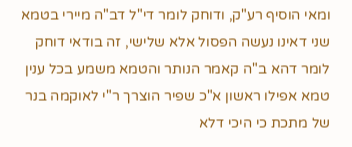ומאי הוסיף רע"ק, ודוחק לומר די"ל דב"ה מיירי בטמא שני דאינו נעשה הפסול אלא שלישי, זה בודאי דוחק לומר דהא ב"ה קאמר הנותר והטמא משמע בכל ענין טמא אפילו ראשון א"כ שפיר הוצרך ר"י לאוקמה בנר של מתכת כי היכי דלא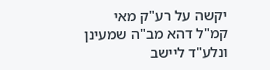יקשה על רע"ק מאי קמ"ל דהא מב"ה שמעינן
ונלע"ד ליישב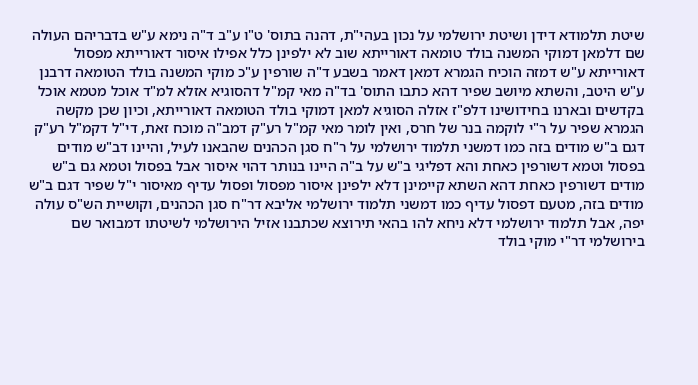שיטת תלמודא דידן ושיטת ירושלמי על נכון בעהי"ת, דהנה בתוס' ט"ו ע"ב ד"ה נימא ע"ש בדבריהם העולה שם דלמאן דמוקי המשנה בולד טומאה דאורייתא שוב לא ילפינן כלל אפילו איסור דאורייתא מפסול דאורייתא ע"ש דמזה הוכיח הגמרא דמאן דאמר בשבע ד"ה שורפין ע"כ מוקי המשנה בולד הטומאה דרבנן ע"ש היטב, והשתא מיושב שפיר דהא כתבו התוס' בד"ה מאי קמ"ל דהסוגיא אזלא למ"ד אוכל מטמא אוכל בקדשים ובארנו בחידושינו דלפ"ז אזלה הסוגיא למאן דמוקי בולד הטומאה דאורייתא, וכיון שכן מקשה הגמרא שפיר על ר"י לוקמה בנר של חרס, ואין לומר מאי קמ"ל רע"ק דמב"ה מוכח זאת, די"ל דקמ"ל רע"ק דגם ב"ש מודים בזה כמו דמשני תלמוד ירושלמי על ר"ח סגן הכהנים שהבאנו לעיל, והיינו דב"ש מודים בפסול וטמא דשורפין כאחת והא דפליגי ב"ש על ב"ה היינו בנותר דהוי איסור אבל בפסול וטמא גם ב"ש מודים דשורפין כאחת דהא השתא קיימינן דלא ילפינן איסור מפסול ופסול עדיף מאיסור י"ל שפיר דגם ב"ש מודים בזה, מטעם דפסול עדיף כמו דמשני תלמוד ירושלמי אליבא דר"ח סגן הכהנים, וקושיית הש"ס עולה יפה, אבל תלמוד ירושלמי דלא ניחא להו בהאי תירוצא שכתבנו אזיל הירושלמי לשיטתו דמבואר שם בירושלמי דר"י מוקי בולד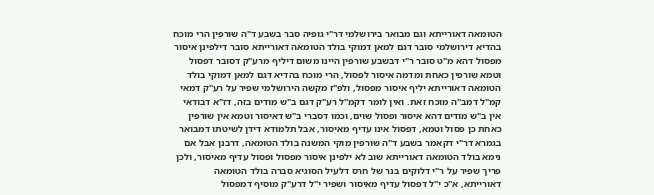הטומאה דאורייתא וגם מבואר בירושלמי דר"י גופיה סבר בשבע ד"ה שורפין הרי מוכח בהדיא דירושלמי סובר דגם למאן דמוקי בולד הטומאה דאורייתא סובר דילפינן איסור מפסול דהא מ"ט סובר ר"י דבשבע שורפין היינו משום דיליף מרע"ק דסובר דפסול וטמא שורפין כאחת ומדמה איסור לפסול, הרי מוכח בהדיא דגם למאן דמוקי בולד הטומאה דאורייתא יליף איסור מפסול, ולפ"ז מקשה הירושלמי שפיר על רע"ק דמאי קמ"ל דמב"ה מוכח זאת. ואין לומר דקמ"ל רע"ק דגם ב"ש מודים בזה, דז"א דבודאי אין ב"ש מודים דהא איסור ופסול שוים, וכמו דסברי ב"ש דאיסור וטמא אין שורפין כאחת כן פסול וטמא, דפסול אינו עדיף מאיסור, אבל תלמודא דידן לשיטתו דמבואר בגמרא דר"י דקאמר בשבע ד"ה שורפין מוקי המשנה בולד הטומאה, דרבנן אבל אם נימא בולד הטומאה דאורייתא שוב לא ילפינן איסור מפסול ופסול עדיף מאיסור, ולכן פריך שפיר על ר"י דלוקים בנר של חרס דלעיל הסוגיא סברה בולד הטומאה דאורייתא, א"כ י"ל דפסול עדיף מאיסור ושפיר י"ל דרע"ק מוסיף דמפסול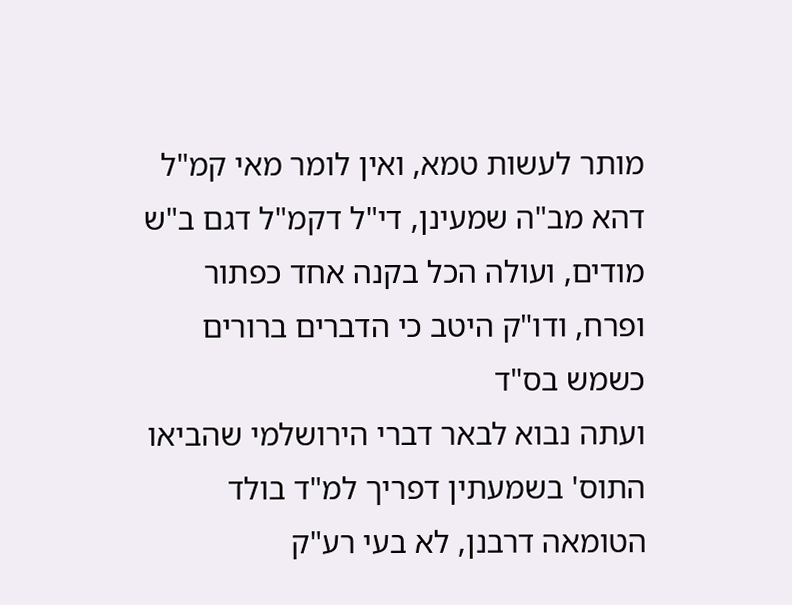מותר לעשות טמא, ואין לומר מאי קמ"ל דהא מב"ה שמעינן, די"ל דקמ"ל דגם ב"ש מודים, ועולה הכל בקנה אחד כפתור ופרח, ודו"ק היטב כי הדברים ברורים כשמש בס"ד
ועתה נבוא לבאר דברי הירושלמי שהביאו התוס' בשמעתין דפריך למ"ד בולד הטומאה דרבנן, לא בעי רע"ק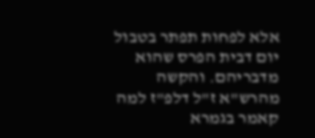אלא לפחות תפתר בטבול יום דבית הפרס שהוא מדבריהם. והקשה מהרש"א ז"ל דלפ"ז למה קאמר בגמרא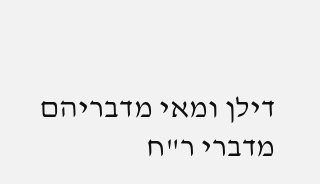דילן ומאי מדבריהם מדברי ר"ח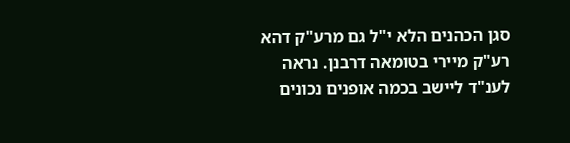סגן הכהנים הלא י"ל גם מרע"ק דהא רע"ק מיירי בטומאה דרבנן. נראה לענ"ד ליישב בכמה אופנים נכונים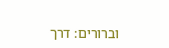וברורים: דרך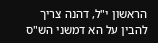הראשון י"ל, דהנה צריך להבין על הא דמשני הש"ס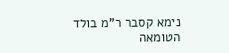נימא קסבר ר"מ בולד הטומאה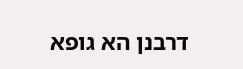דרבנן הא גופא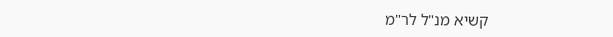קשיא מנ"ל לר"מ